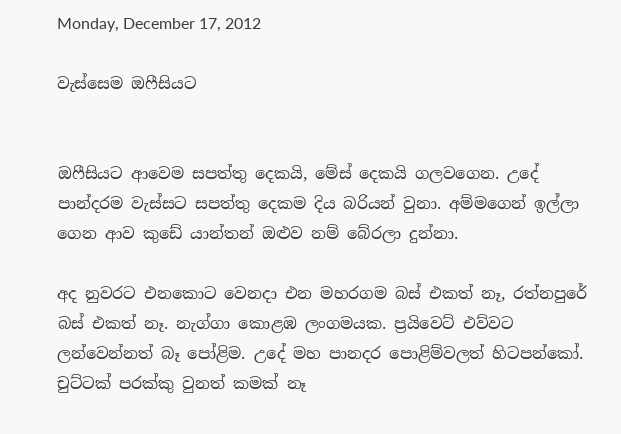Monday, December 17, 2012

වැස්සෙම ඔෆීසියට


ඔෆීසියට ආවෙම සපත්තු දෙකයි, මේස් දෙකයි ගලවගෙන. උදේ පාන්දරම වැස්සට සපත්තු දෙකම දිය බරියන් වුනා. අම්මගෙන් ඉල්ලා ගෙන ආව කුඩේ යාන්තන් ඔළුව නම් බේරලා දුන්නා.

අද නුවරට එනකොට වෙනදා එන මහරගම බස් එකත් නෑ, රත්නපුරේ බස් එකත් නෑ. නැග්ගා කොළඹ ලංගමයක. ප්‍රයිවෙට් එව්වට ලන්වෙන්නත් බෑ පෝළිම. උදේ මහ පානදර පොළිම්වලත් හිටපන්කෝ. චුට්ටක් පරක්කු වුනත් කමක් නෑ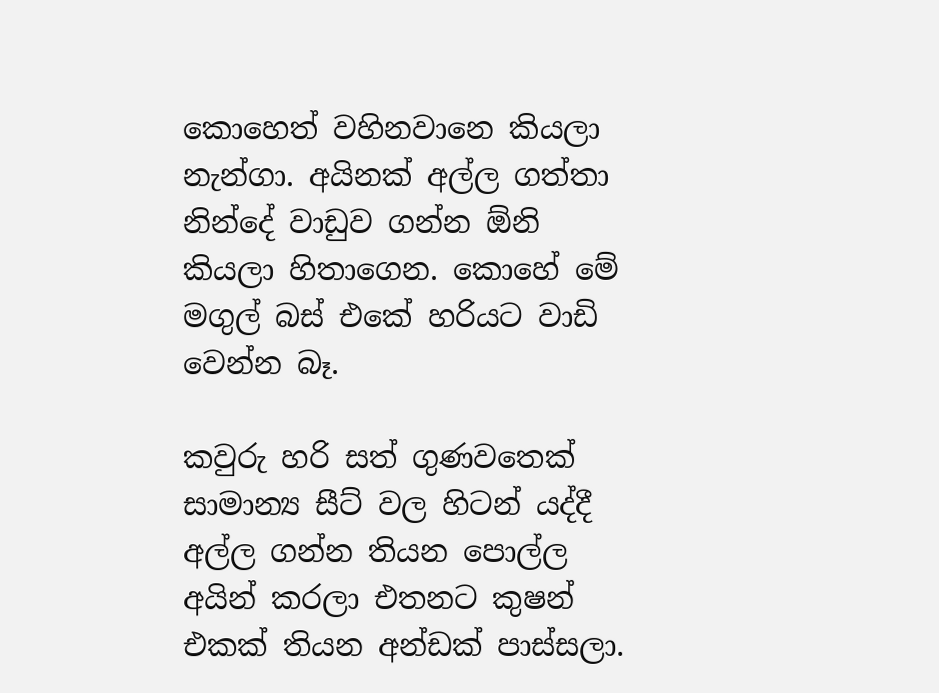කොහෙත් වහිනවානෙ කියලා නැන්ගා. අයිනක් අල්ල ගත්තා නින්දේ වාඩුව ගන්න ඕනි කියලා හිතාගෙන. කොහේ මේ මගුල් බස් එකේ හරියට වාඩි වෙන්න බෑ.

කවුරු හරි සත් ගුණවතෙක් සාමාන්‍ය සීට් වල හිටන් යද්දී අල්ල ගන්න තියන පොල්ල අයින් කරලා එතනට කුෂන් එකක් තියන අන්ඩක් පාස්සලා.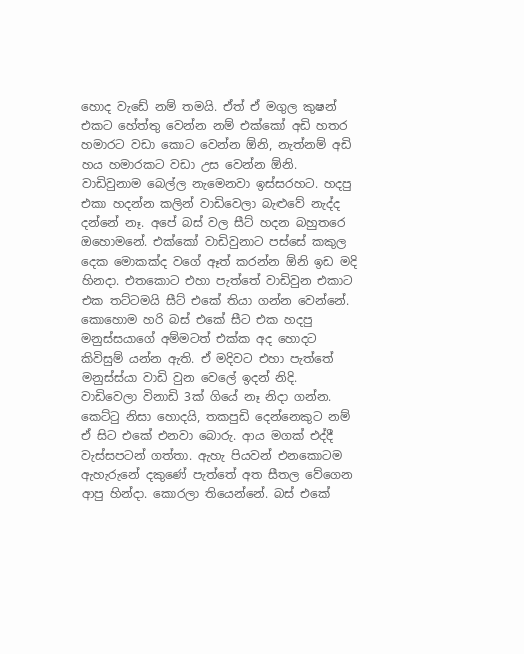හොද වැඩේ නම් තමයි. ඒත් ඒ මගුල කුෂන් එකට හේත්තු වෙන්න නම් එක්කෝ අඩි හතර හමාරට වඩා කොට වෙන්න ඕනි, නැත්නම් අඩි හය හමාරකට වඩා උස වෙන්න ඕනි. වාඩිවුනාම බෙල්ල නැමෙනවා ඉස්සරහට. හදපු එකා හදන්න කලින් වාඩිවෙලා බැළුවේ නැද්ද දන්නේ නෑ. අපේ බස් වල සීට් හදන බහුතරෙ ඔහොමනේ. එක්කෝ වාඩිවුනාට පස්සේ කකුල දෙක මොකක්ද වගේ ඈත් කරන්න ඕනි ඉඩ මදි හිනදා. එතකොට එහා පැත්තේ වාඩිවුන එකාට එක තට්ටමයි සීට් එකේ තියා ගන්න වෙන්නේ. කොහොම හරි බස් එකේ සීට එක හදපු මනුස්සයාගේ අම්මටත් එක්ක අද හොදට කිවිසුම් යන්න ඇති. ඒ මදිවට එහා පැත්තේ මනුස්ස්යා වාඩි වුන වෙලේ ඉදන් නිදි. වාඩිවෙලා විනාඩි 3ක් ගියේ නෑ නිදා ගන්න. කෙට්ටු නිසා හොදයි, තකපුඩි දෙන්නෙකුට නම් ඒ සිට එකේ එනවා බොරු. ආය මගක් එද්දී වැස්සපටන් ගත්තා. ඇහැ පියවන් එනකොටම ඇහැරුනේ දකුණේ පැත්තේ අත සීතල වේගෙන ආපු හින්දා. කොරලා තියෙන්නේ. බස් එකේ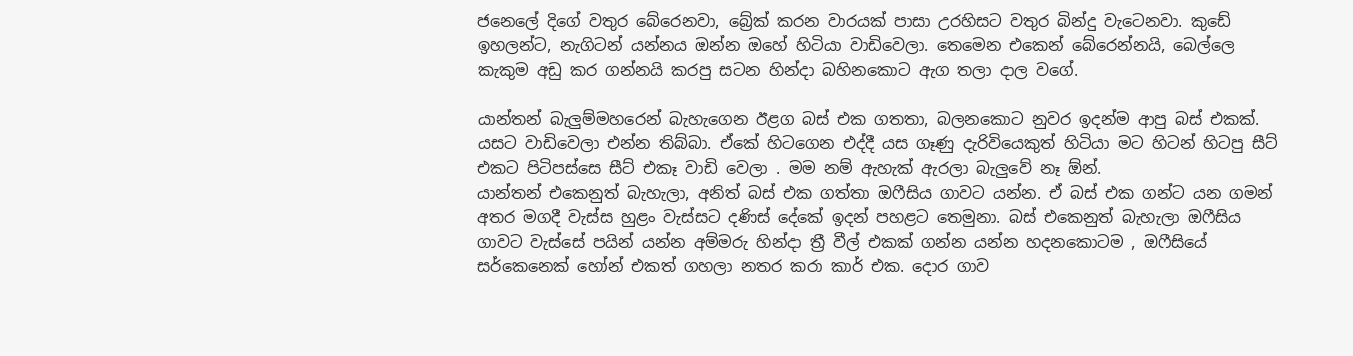ජනෙලේ දිගේ වතුර බේරෙනවා, බ්‍රේක් කරන වාරයක් පාසා උරහිසට වතුර බින්දු වැටෙනවා. කුඩේ ඉහලන්ට, නැගිටන් යන්නය ඔන්න ඔහේ හිටියා වාඩිවෙලා. තෙමෙන එකෙන් බේරෙන්නයි, බෙල්ලෙ කැකුම අඩු කර ගන්නයි කරපු සටන හින්දා බහිනකොට ඇග තලා දාල වගේ.

යාන්තන් බැලුම්මහරෙන් බැහැගෙන ඊළග බස් එක ගතතා, බලනකොට නුවර ඉදන්ම ආපු බස් එකක්. යසට වාඩිවෙලා එන්න තිබ්බා. ඒකේ හිටගෙන එද්දී යස ගෑණු දැරිවියෙකුත් හිටියා මට හිටන් හිටපු සීට් එකට පිටිපස්සෙ සීට් එකෑ වාඩි වෙලා . මම නම් ඇහැක් ඇරලා බැලුවේ නෑ ඕන්.
යාන්තන් එකෙනුත් බැහැලා, අනිත් බස් එක ගත්තා ඔෆීසිය ගාවට යන්න. ඒ බස් එක ගන්ට යන ගමන් අතර මගදී වැස්ස හුළං වැස්සට දණිස් දේකේ ඉදන් පහළට තෙමුනා. බස් එකෙනුත් බැහැලා ඔෆීසිය ගාවට වැස්සේ පයින් යන්න අම්මරු හින්දා ත්‍රී වීල් එකක් ගන්න යන්න හදනකොටම , ඔෆීසියේ සර්කෙනෙක් හෝන් එකත් ගහලා නතර කරා කාර් එක. දොර ගාව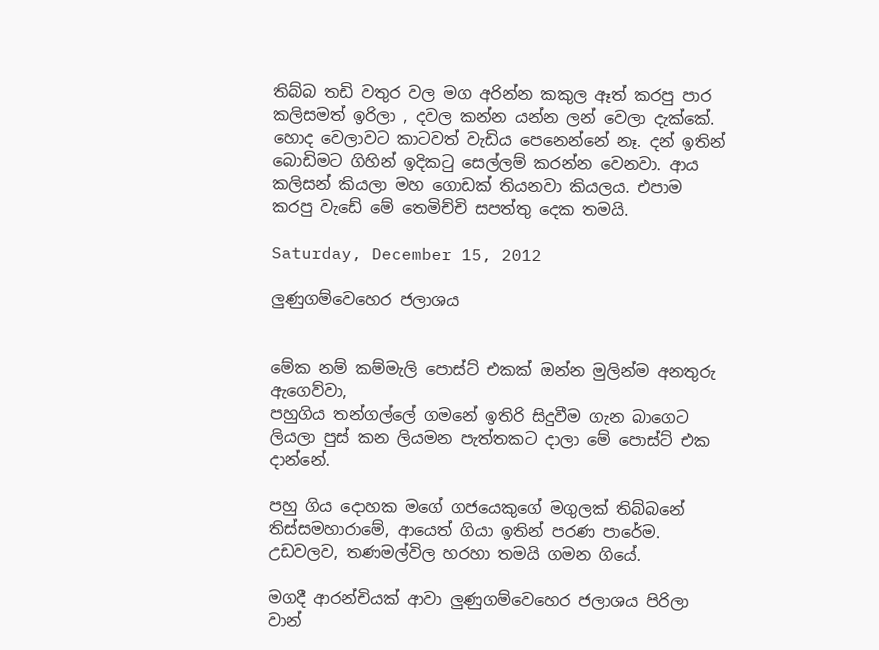තිබ්බ තඩි වතුර වල මග අරින්න කකුල ඈත් කරපු පාර කලිසමත් ඉරිලා , දවල කන්න යන්න ලන් වෙලා දැක්කේ. හොද වෙලාවට කාටවත් වැඩිය පෙනෙන්නේ නෑ. දන් ඉතින් බොඩිමට ගිහින් ඉදිකටු සෙල්ලම් කරන්න වෙනවා. ආය කලිසන් කියලා මහ ගොඩක් තියනවා කියලය. එපාම කරපු වැඩේ මේ තෙමිච්චි සපත්තු දෙක තමයි.

Saturday, December 15, 2012

ලුණුගම්වෙහෙර ජලාශය


මේක නම් කම්මැලි පොස්ට් එකක් ඔන්න මුලින්ම අනතුරු ඇගෙව්වා,
පහුගිය තන්ගල්ලේ ගමනේ ඉතිරි සිදුවීම ගැන බාගෙට ලියලා පුස් කන ලියමන පැත්තකට දාලා මේ පොස්ට් එක දාන්නේ.

පහු ගිය දොහක මගේ ගජයෙකුගේ මගුලක් තිබ්බනේ තිස්සමහාරාමේ, ආයෙත් ගියා ඉතින් පරණ පාරේම. උඩවලව, තණමල්විල හරහා තමයි ගමන ගියේ.

මගදී ආරන්චියක් ආවා ලුණුගම්වෙහෙර ජලාශය පිරිලා වාන්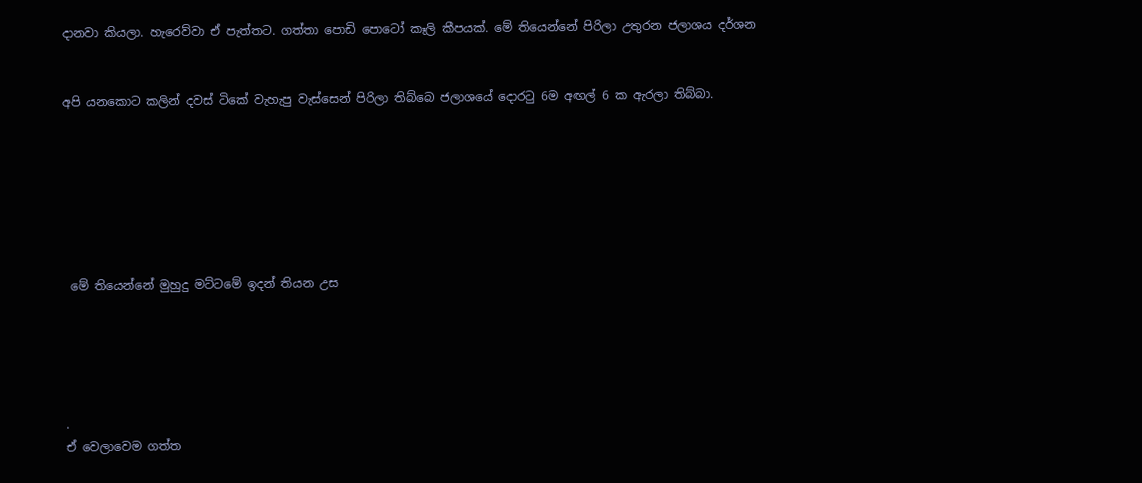දානවා කියලා. හැරෙව්වා ඒ පැත්තට. ගත්තා පොඩි පොටෝ කෑලි කීපයක්. මේ තියෙන්නේ පිරිලා උතුරන ජලාශය දර්ශන


අපි යනකොට කලින් දවස් ටිකේ වැහැපු වැස්සෙන් පිරිලා තිබ්බෙ ජලාශයේ දොරටු 6ම අඟල් 6 ක ඇරලා තිබ්බා.







 මේ තියෙන්නේ මුහුදු මට්ටමේ ඉදන් තියන උස





.
ඒ වෙලාවෙම ගත්ත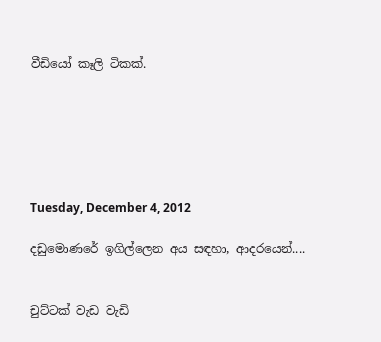වීඩියෝ කෑලි ටිකක්.






Tuesday, December 4, 2012

දඩුමොණරේ ඉගිල්ලෙන අය සඳහා, ආදරයෙන්....


චුට්ටක් වැඩ වැඩි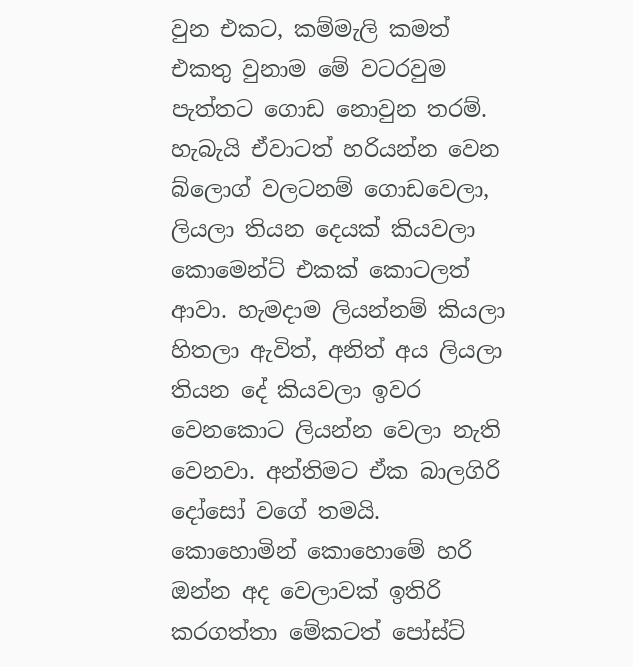වුන එකට, කම්මැලි කමත් එකතු වුනාම මේ වටරවුම පැත්තට ගොඩ නොවුන තරම්. හැබැයි ඒවාටත් හරියන්න වෙන බ්ලොග් වලටනම් ගොඩවෙලා, ලියලා තියන දෙයක් කියවලා කොමෙන්ට් එකක් කොටලත් ආවා. හැමදාම ලියන්නම් කියලා හිතලා ඇවිත්, අනිත් අය ලියලා තියන දේ කියවලා ඉවර වෙනකොට ලියන්න වෙලා නැති වෙනවා. අන්තිමට ඒක බාලගිරි දෝසෝ වගේ තමයි. කොහොමින් කොහොමේ හරි ඔන්න අද වෙලාවක් ඉතිරි කරගත්තා මේකටත් පෝස්ට්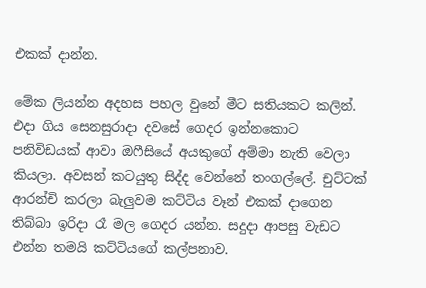එකක් දාන්න.

මේක ලියන්න අදහස පහල වුනේ මීට සතියකට කලින්. එදා ගිය සෙනසුරාදා දවසේ ගෙදර ඉන්නකොට පනිවිඩයක් ආවා ඔෆීසියේ අයකුගේ අම්මා නැති වෙලා කියලා. අවසන් කටයුතු සිද්ද වෙන්නේ තංගල්ලේ. චුට්ටක් ආරන්චි කරලා බැලුවම කට්ටිය වෑන් එකක් දාගෙන තිබ්බා ඉරිදා රෑ මල ගෙදර යන්න. සදුදා ආපසු වැඩට එන්න තමයි කට්ටියගේ කල්පනාව.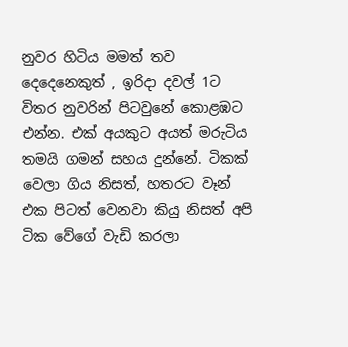නුවර හිටිය මමත් තව දෙදෙනෙකුත් , ඉරිදා දවල් 1ට විතර නුවරින් පිටවුනේ කොළඹට එන්න. එක් අයකුට අයත් මරුටිය තමයි ගමන් සහය දුන්නේ. ටිකක් වෙලා ගිය නිසත්, හතරට වෑන් එක පිටත් වෙනවා කියු නිසත් අපි ටික වේගේ වැඩි කරලා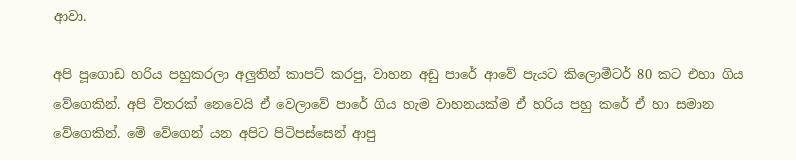ආවා.

අපි පූගොඩ හරිය පහුකරලා අලුතින් කාපට් කරපු, වාහන අඩු පාරේ ආවේ පැයට කිලොමීටර් 80 කට එහා ගිය වේගෙකින්. අපි විතරක් නෙවෙයි ඒ වෙලාවේ පාරේ ගිය හැම වාහනයක්ම ඒ හරිය පහු කරේ ඒ හා සමාන වේගෙකින්. මේ වේගෙන් යන අපිට පිටිපස්සෙන් ආපු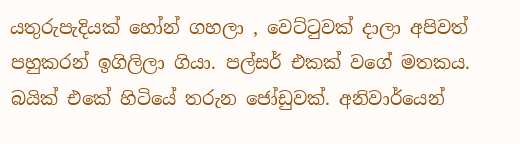යතුරුපැදියක් හෝන් ගහලා , වෙට්ටුවක් දාලා අපිවත් පහුකරන් ඉගිලිලා ගියා. පල්සර් එකක් වගේ මතකය. බයික් එකේ හිටියේ තරුන ජෝඩුවක්. අනිවාර්යෙන්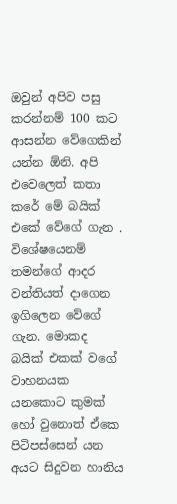ඔවුන් අපිව පසු කරන්නම් 100 කට ආසන්න වේගෙකින් යන්න ඕනි. අපි එවෙලෙත් කතා කරේ මේ බයික් එකේ වේගේ ගැන . විශේෂයෙනම් තමන්ගේ ආදර වන්තියත් දාගෙන ඉගිලෙන වේගේ ගැන. මොකද බයික් එකක් වගේ වාහනයක යනකොට කුමක් හෝ වුනොත් ඒකෙ පිටිපස්සෙන් යන අයට සිදුවන හානිය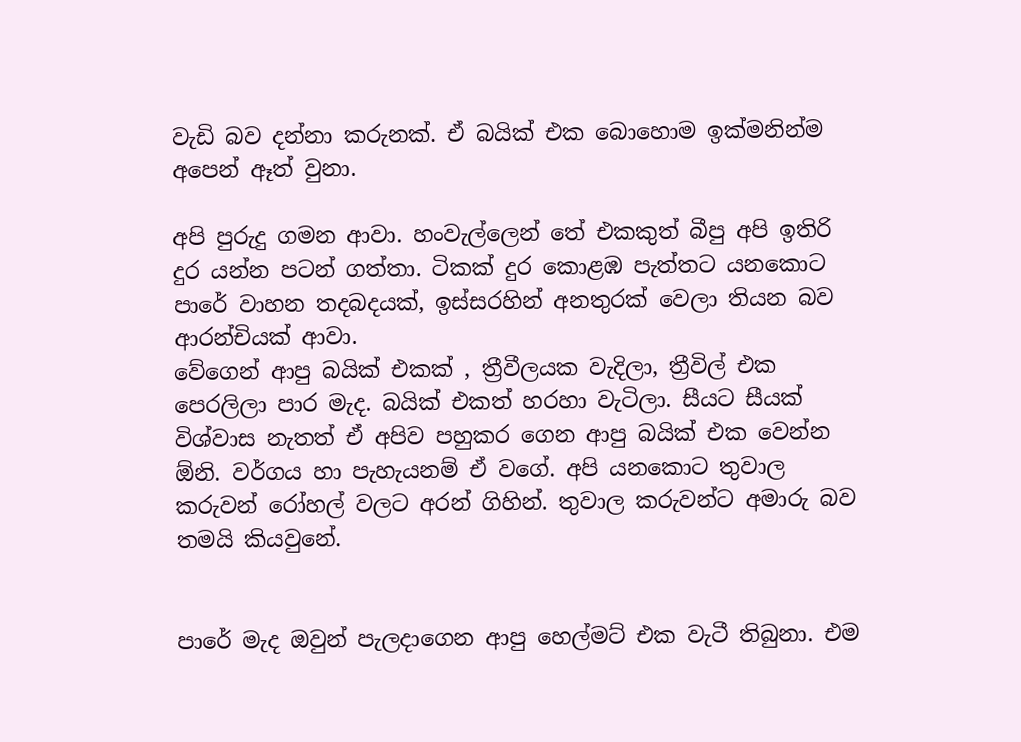වැඩි බව දන්නා කරුනක්. ඒ බයික් එක බොහොම ඉක්මනින්ම අපෙන් ඈත් වුනා.

අපි පුරුදු ගමන ආවා. හංවැල්ලෙන් තේ එකකුත් බීපු අපි ඉතිරි දුර යන්න පටන් ගත්තා. ටිකක් දුර කොළඹ පැත්තට යනකොට පාරේ වාහන තදබදයක්, ඉස්සරහින් අනතුරක් වෙලා තියන බව ආරන්චියක් ආවා.
වේගෙන් ආපු බයික් එකක් , ත්‍රීවීලයක වැදිලා, ත්‍රීවිල් එක පෙරලිලා පාර මැද. බයික් එකත් හරහා වැටිලා. සීයට සීයක් විශ්වාස නැතත් ඒ අපිව පහුකර ගෙන ආපු බයික් එක වෙන්න ඕනි. වර්ගය හා පැහැයනම් ඒ වගේ. අපි යනකොට තුවාල කරුවන් රෝහල් වලට අරන් ගිහින්. තුවාල කරුවන්ට අමාරු බව තමයි කියවුනේ.


පාරේ මැද ඔවුන් පැලදාගෙන ආපු හෙල්මට් එක වැටී තිබුනා. එම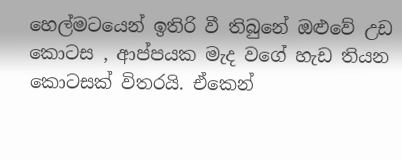හෙල්මටයෙන් ඉතිරි වී තිබුනේ ඔළුවේ උඩ කොටස , ආප්පයක මැද වගේ හැඩ තියන කොටසක් විතරයි. ඒකෙන්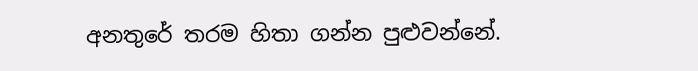අනතුරේ තරම හිතා ගන්න පුළුවන්නේ.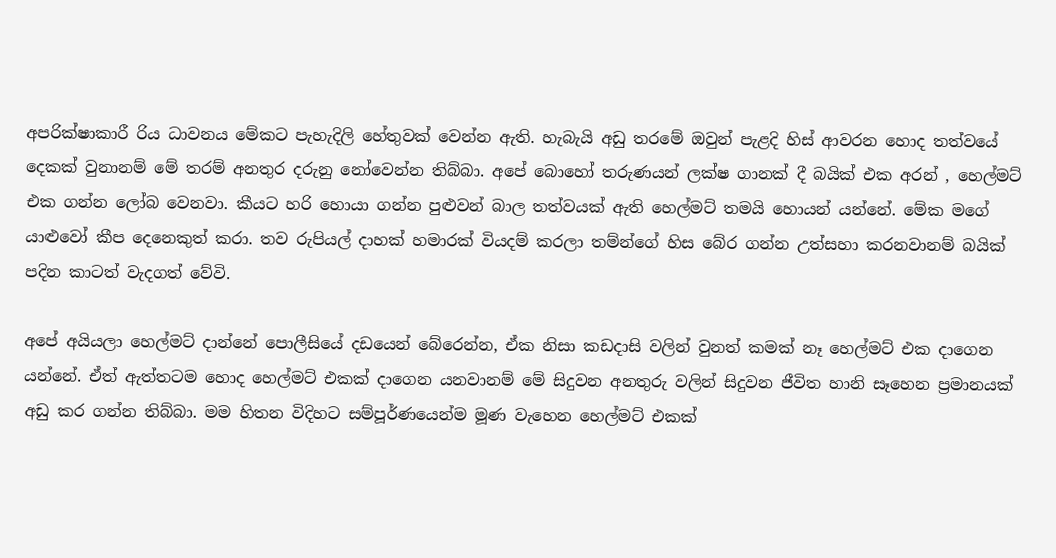අපරික්ෂාකාරී රිය ධාවනය මේකට පැහැදිලි හේතුවක් වෙන්න ඇති. හැබැයි අඩු තරමේ ඔවුන් පැළදි හිස් ආවරන හොද තත්වයේ දෙකක් වුනානම් මේ තරම් අනතුර දරුනු නෝවෙන්න තිබ්බා. අපේ බොහෝ තරුණයන් ලක්ෂ ගානක් දී බයික් එක අරන් , හෙල්මට් එක ගන්න ලෝබ වෙනවා. කීයට හරි හොයා ගන්න පුළුවන් බාල තත්වයක් ඇති හෙල්මට් තමයි හොයන් යන්නේ. මේක මගේ යාළුවෝ කීප දෙනෙකුත් කරා. තව රුපියල් දාහක් හමාරක් වියදම් කරලා තම්න්ගේ හිස බේර ගන්න උත්සහා කරනවානම් බයික් පදින කාටත් වැදගත් වේවි.

අපේ අයියලා හෙල්මට් දාන්නේ පොලීසියේ දඩයෙන් බේරෙන්න, ඒක නිසා කඩදාසි වලින් වුනත් කමක් නෑ හෙල්මට් එක දාගෙන යන්නේ. ඒත් ඇත්තටම හොද හෙල්මට් එකක් දාගෙන යනවානම් මේ සිදුවන අනතුරු වලින් සිදුවන ජීවිත හානි සෑහෙන ප්‍රමානයක් අඩු කර ගන්න තිබ්බා. මම හිතන විදිහට සම්පූර්ණයෙන්ම මූණ වැහෙන හෙල්මට් එකක්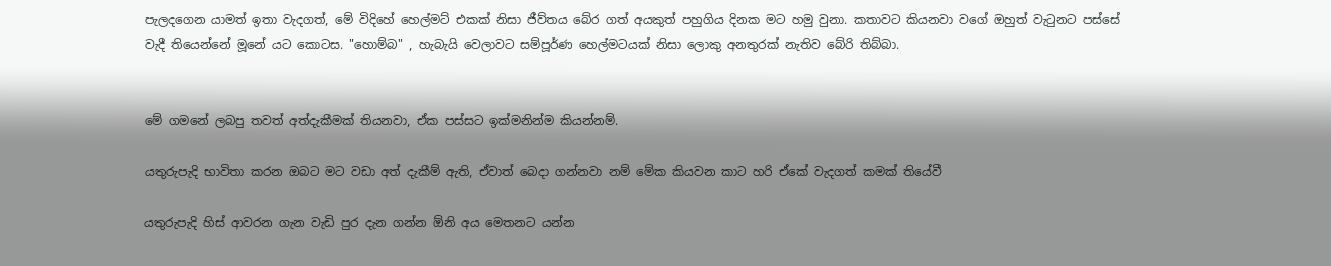පැලදගෙන යාමත් ඉතා වැදගත්, මේ විදිහේ හෙල්මට් එකක් නිසා ජීව්තය බේර ගත් අයකුත් පහුගිය දිනක මට හමු වුනා. කතාවට කියනවා වගේ ඔහුත් වැටුනට පස්සේ වැදී තියෙන්නේ මූනේ යට කොටස. "හොම්බ" , හැබැයි වෙලාවට සම්පූර්ණ හෙල්මටයක් නිසා ලොකු අනතුරක් නැතිව බේරි තිබ්බා.


මේ ගමනේ ලබපු තවත් අත්දැකීමක් තියනවා, ඒක පස්සට ඉක්මනින්ම කියන්නම්.

යතුරුපැදි භාවිතා කරන ඔබට මට වඩා අත් දැකීම් ඇති, ඒවාත් බෙදා ගන්නවා නම් මේක කියවන කාට හරි ඒකේ වැදගත් කමක් තියේවී

යතුරුපැදි හිස් ආවරන ගැන වැඩි පුර දැන ගන්න ඕනි අය මෙතනට යන්න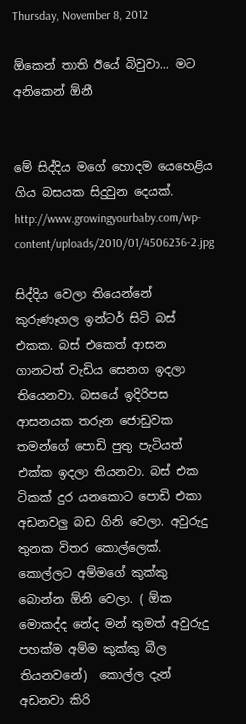Thursday, November 8, 2012

ඕකෙන් තාති ඊයේ බිවුවා... මට අනිකෙන් ඕනී


මේ සිද්දිය මගේ හොදම යෙහෙළිය ගිය බසයක සිදුවුන දෙයක්.
http://www.growingyourbaby.com/wp-content/uploads/2010/01/4506236-2.jpg

සිද්දිය වෙලා තියෙන්නේ  කුරුණෑගල ඉන්ටර් සිටි බස් එකක. බස් එකෙත් ආසන ගානටත් වැඩිය සෙනග ඉදලා තියෙනවා. බසයේ ඉදිරිපස ආසනයක තරුන ජොඩුවක තමන්ගේ පොඩි පුතු පැටියත් එක්ක ඉදලා තියනවා. බස් එක ටිකක් දුර යනකොට පොඩි එකා අඩනවලු බඩ ගිනි වෙලා. අවුරුදු තුනක විතර කොල්ලෙක්. කොල්ලට අම්මගේ කුක්කු බොන්න ඕනි වෙලා. ( ඕක මොකද්ද නේද මන් තුමත් අවුරුදු පහක්ම අම්ම කුක්කු බීල තියනවනේ)  කොල්ල දැන් අඩනවා කිරි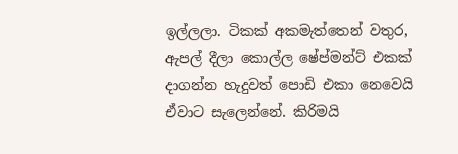ඉල්ලලා. ටිකක් අකමැත්තෙන් වතුර,  ඇපල් දීලා කොල්ල ෂේප්මන්ට් එකක් දාගන්න හැදුවත් පොඩි එකා නෙවෙයි ඒවාට සැලෙන්නේ. කිරිමයි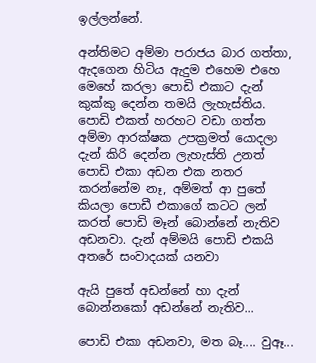ඉල්ලන්නේ.

අන්තිමට අම්මා පරාජය බාර ගත්තා, ඇදගෙන හිටිය ඇදුම එහෙම එහෙ මෙහේ කරලා පොඩි එකාට දැන් කුක්කු දෙන්න තමයි ලැහැස්තිය. පොඩි එකත් හරහට වඩා ගත්ත අම්මා ආරක්ෂක උපක්‍රමත් යොදලා දැන් කිරි දෙන්න ලැහැස්ති උනත් පොඩි එකා අඩන එක නතර කරන්නේම නෑ, අම්මත් ආ පුතේ කියලා පොඩී එකාගේ කටට ලන් කරත් පොඩි මෑන් බොන්නේ නැතිව අඩනවා. දැන් අම්මයි පොඩි එකයි අතරේ සංවාදයක් යනවා

ඇයි පුතේ අඩන්නේ හා දැන් බොන්නකෝ අඩන්නේ නැතිව...

පොඩි එකා අඩනවා, මත බෑ.... වුඈ...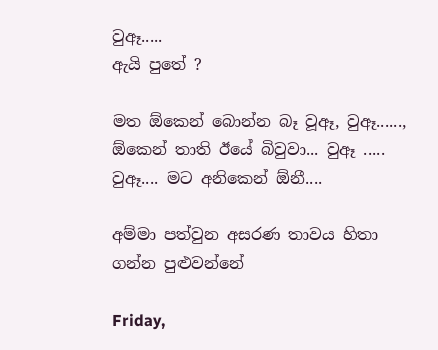වුඈ.....
ඇයි පුතේ ?

මත ඕකෙන් බොන්න බෑ වූඈ, වුඈ......, ඕකෙන් තාති ඊයේ බිවුවා... වුඈ ..... වුඈ.... මට අනිකෙන් ඕනී....

අම්මා පත්වුන අසරණ තාවය හිතා ගන්න පුළුවන්නේ

Friday,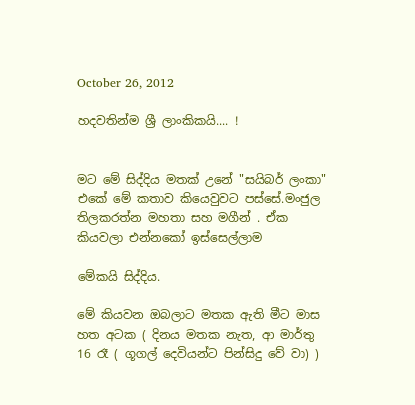October 26, 2012

හදවතින්ම ශ්‍රී ලාංකිකයි.... !


මට මේ සිද්දිය මතක් උනේ "සයිබර් ලංකා" එකේ මේ කතාව කියෙවුවට පස්සේ.මංජුල තිලකරත්න මහතා සහ මගීන් . ඒක කියවලා එන්නකෝ ඉස්සෙල්ලාම

මේකයි සිද්දිය.

මේ කියවන ඔබලාට මතක ඇති මීට මාස හත අටක ( දිනය මතක නැත, ආ මාර්තු 16 රෑ ( ගූගල් දෙවියන්ට පින්සිදු වේ වා) )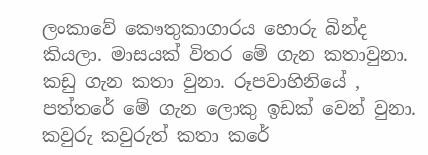ලංකාවේ කෞතුකාගාරය හොරු බින්ද කියලා. මාසයක් විතර මේ ගැන කතාවුනා. කඩු ගැන කතා වුනා. රූපවාහිනියේ , පත්තරේ මේ ගැන ලොකු ඉඩක් වෙන් වුනා. කවුරු කවුරුත් කතා කරේ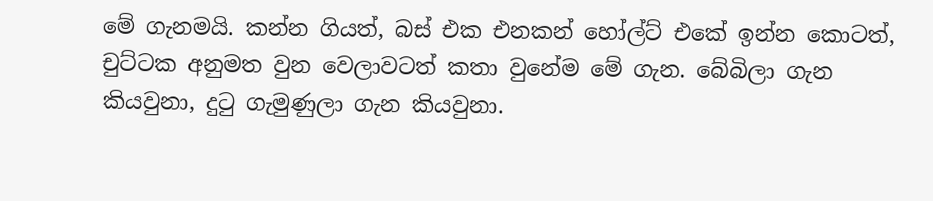මේ ගැනමයි. කන්න ගියත්, බස් එක එනකන් හෝල්ට් එකේ ඉන්න කොටත්, චුට්ටක අනුමත වුන වෙලාවටත් කතා වුනේම මේ ගැන. බේබිලා ගැන කියවුනා, දුටු ගැමුණුලා ගැන කියවුනා.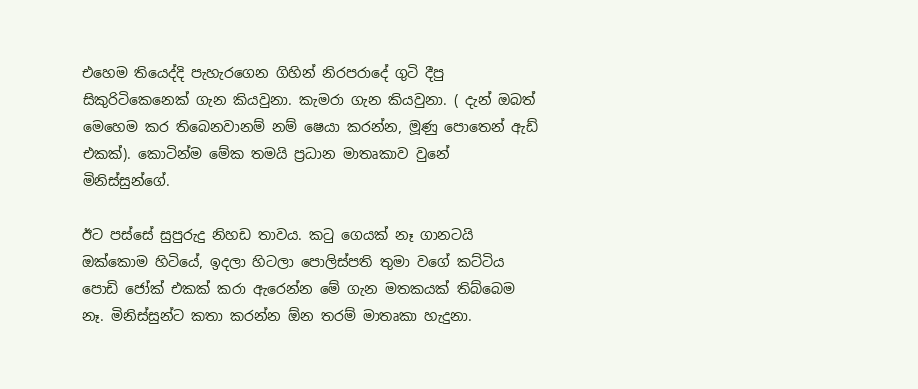එහෙම තියෙද්දි පැහැරගෙන ගිහින් නිරපරාදේ ගුටි දීපු සිකුරිටිකෙනෙක් ගැන කියවුනා. කැමරා ගැන කියවුනා. ( දැන් ඔබත් මෙහෙම කර තිබෙනවානම් නම් ෂෙයා කරන්න, මූණු පොතෙන් ඇඩ් එකක්). කොටින්ම මේක තමයි ප්‍රධාන මාතෘකාව වුනේ මිනිස්සුන්ගේ.

ඊට පස්සේ සුපුරුදු නිහඩ තාවය. කටු ගෙයක් නෑ ගානටයි ඔක්කොම හිටියේ, ඉදලා හිටලා පොලිස්පති තුමා වගේ කට්ටිය පොඩි ජෝක් එකක් කරා ඇරෙන්න මේ ගැන මතකයක් තිබ්බෙම නෑ. මිනිස්සුන්ට කතා කරන්න ඕන තරම් මාතෘකා හැදුනා.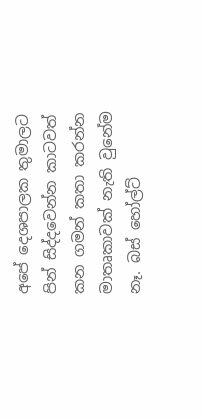අපේ දෙශපාලක තුමාලට පින් සිද්දවෙන්න කාටවත් කන ගමන් කතා කරන්න මාතෘකාවක් නැති වුනේම නෑ. බස් හෝල්ට්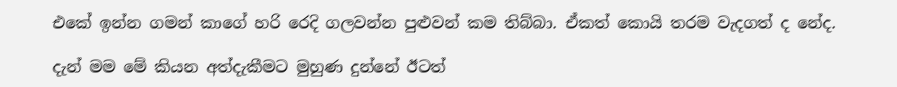එකේ ඉන්න ගමන් කාගේ හරි රෙදි ගලවන්න පුළුවන් කම තිබ්බා. ඒකත් කොයි තරම වැදගත් ද නේද.

දැන් මම මේ කියන අත්දැකීමට මුහුණ දුන්නේ ඊටත්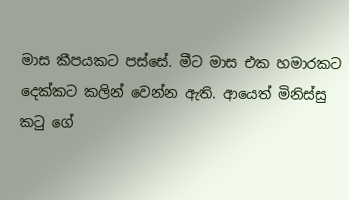මාස කීපයකට පස්සේ. මීට මාස එක හමාරකට දෙක්කට කලින් වෙන්න ඇති. ආයෙත් මිනිස්සු කටු ගේ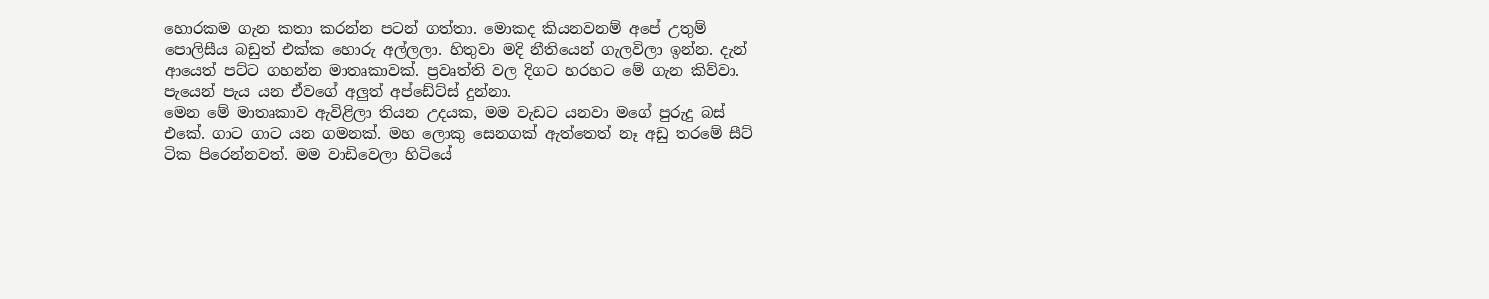හොරකම ගැන කතා කරන්න පටන් ගත්තා. මොකද කියනවනම් අපේ උතුම් පොලිසීය බඩුත් එක්ක හොරු අල්ලලා. හිතුවා මදි නීතියෙන් ගැලවිලා ඉන්න. දැන් ආයෙත් පට්ට ගහන්න මාතෘකාවක්. ප්‍රවෘත්ති වල දිගට හරහට මේ ගැන කිව්වා. පැයෙන් පැය යන ඒවගේ අලුත් අප්ඩේට්ස් දුන්නා.
මෙන මේ මාතෘකාව ඇවිළිලා තියන උදයක, මම වැඩට යනවා මගේ පුරුදු බස් එකේ. ගාට ගාට යන ගමනක්. මහ ලොකු සෙනගක් ඇත්තෙත් නෑ අඩු තරමේ සීට් ටික පිරෙන්නවත්. මම වාඩිවෙලා හිටියේ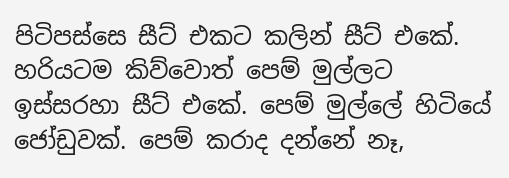පිටිපස්සෙ සීට් එකට කලින් සීට් එකේ. හරියටම කිව්වොත් පෙම් මුල්ලට ඉස්සරහා සීට් එකේ. පෙම් මුල්ලේ හිටියේ ජෝඩුවක්. පෙම් කරාද දන්නේ නෑ,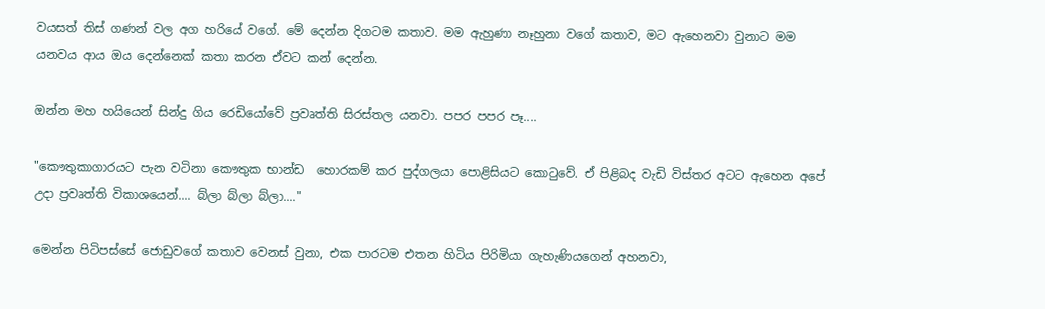වයසත් තිස් ගණන් වල අග හරියේ වගේ. මේ දෙන්න දිගටම කතාව. මම ඇහුණා නෑහුනා වගේ කතාව, මට ඇහෙනවා වුනාට මම යනවය ආය ඔය දෙන්නෙක් කතා කරන ඒවට කන් දෙන්න.

ඔන්න මහ හයියෙන් සින්දු ගිය රෙඩියෝවේ ප්‍රවෘත්ති සිරස්තල යනවා. පපර පපර පෑ....

"කෞතුකාගාරයට පැන වටිනා කෞතුක භාන්ඩ  හොරකම් කර පුද්ගලයා පොළිසියට කොටුවේ. ඒ පිළිබද වැඩි විස්තර අටට ඇහෙන අපේ උදා ප්‍රවෘත්ති විකාශයෙන්.... බ්ලා බ්ලා බ්ලා...."

මෙන්න පිටිපස්සේ ජොඩුවගේ කතාව වෙනස් වුනා, එක පාරටම එතන හිටිය පිරිමියා ගැහැණියගෙන් අහනවා,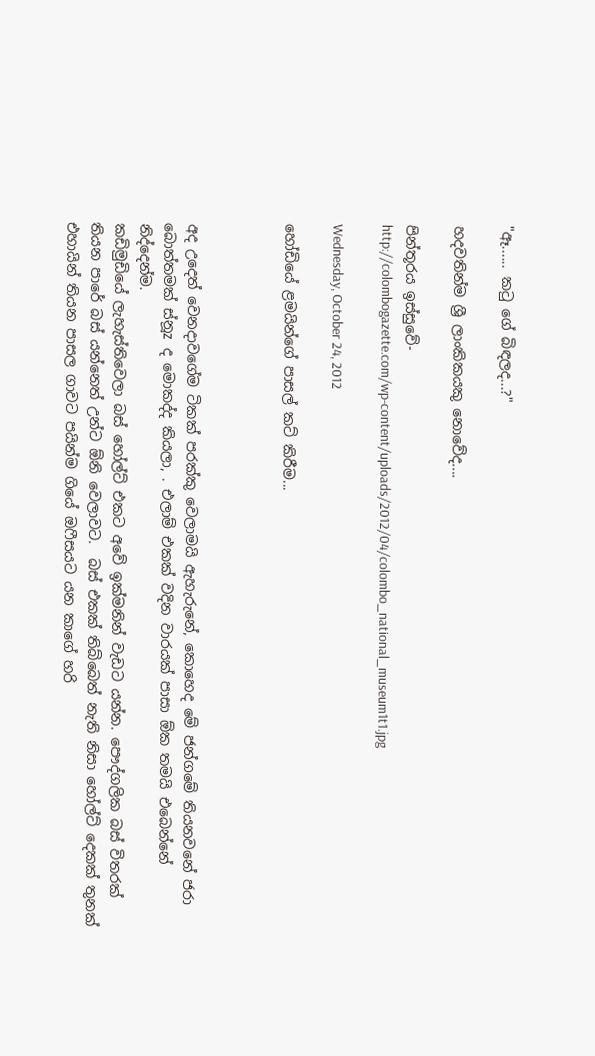"ඈ...... කටු ගේ බිඳලද...?"

හදවතින්ම ශ්‍රී ලාංකිකයකු නොවේද....

පින්තූරය ඉස්සුවේ-
http://colombogazette.com/wp-content/uploads/2012/04/colombo_national_museum1t1.jpg

Wednesday, October 24, 2012

හෝඩියේ ළමයින්ගේ පාසල් කට් කිරීම...



අද උදෙත් වෙනදාවගේම ටිකක් පරක්කු වෙලාමයි ඇහැරුනේ, කොහෙද මේ ජන්ගමේ තියනවනේ ජරා බොත්තමක් ස්නූz ද මොකද්ද කියලා, . එලාම් එකක් වදින වාරයක් පාසා ඕක තමයි එබෙන්නේ නිද්දෙන්ම.
කඩිමුඩියේ ලැහැස්තිවෙලා බස් හෝල්ට් එකට අවේ ඉක්මනින් වැඩට යන්න. පෞද්ගලික බස් විතරක් තියන පාරේ බස් යන්නෙත් උන්ට ඕනි වෙලාවට.  බස් එකක් තිබ්බෙත් නැති නිසා හෝල්ට් දෙකක් තුනක් එහායින් තියන පාසල ගාවට පයින්ම ගියේ ඔෆීසයට යන කාගේ හරි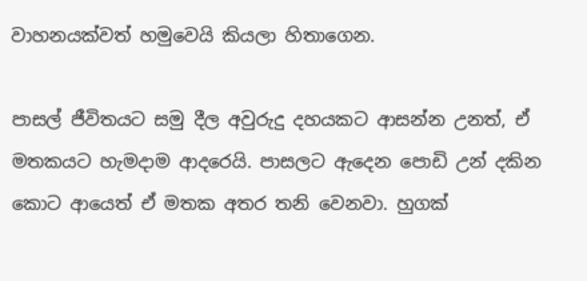වාහනයක්වත් හමුවෙයි කියලා හිතාගෙන.

පාසල් ජීවිතයට සමු දීල අවුරුදු දහයකට ආසන්න උනත්, ඒ මතකයට හැමදාම ආදරෙයි. පාසලට ඇදෙන පොඩි උන් දකින කොට ආයෙත් ඒ මතක අතර තනි වෙනවා. හුගක්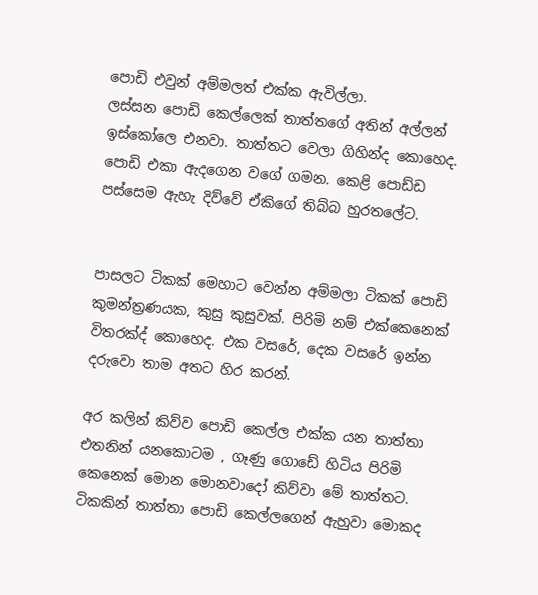පොඩි එවුන් අම්මලත් එක්ක ඇවිල්ලා.
ලස්සන පොඩි කෙල්ලෙක් තාත්තගේ අතින් අල්ලන් ඉස්කෝලෙ එනවා. තාත්තට වෙලා ගිහින්ද කොහෙද. පොඩි එකා ඇදගෙන වගේ ගමන. කෙළි පොඩ්ඩ පස්සෙම ඇහැ දිව්වේ ඒකිගේ තිබ්බ හුරතලේට.


පාසලට ටිකක් මෙහාට වෙන්න අම්මලා ටිකක් පොඩි කුමන්ත්‍රණයක, කුසු කුසුවක්. පිරිමි නම් එක්කෙනෙක් විතරක්ද් කොහෙද. එක වසරේ, දෙක වසරේ ඉන්න දරුවො තාම අතට හිර කරන්.

අර කලින් කිව්ව පොඩි කෙල්ල එක්ක යන තාත්තා එතනින් යනකොටම , ගෑණු ගොඩේ හිටිය පිරිමි කෙනෙක් මොන මොනවාදෝ කිව්වා මේ තාත්තට. ටිකකින් තාත්තා පොඩි කෙල්ලගෙන් ඇහුවා මොකද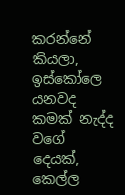කරන්නේ කියලා, ඉස්කෝලෙ යනවද කමක් නැද්ද වගේ දෙයක්, කෙල්ල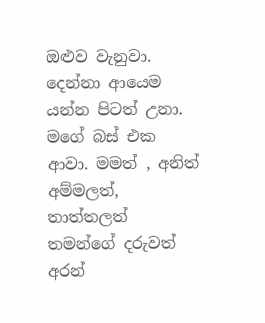ඔළුව වැනුවා. දෙන්නා ආයෙම යන්න පිටත් උනා. මගේ බස් එක ආවා. මමත් , අනිත් අම්මලත්, තාත්තලත් තමන්ගේ දරුවත් අරන්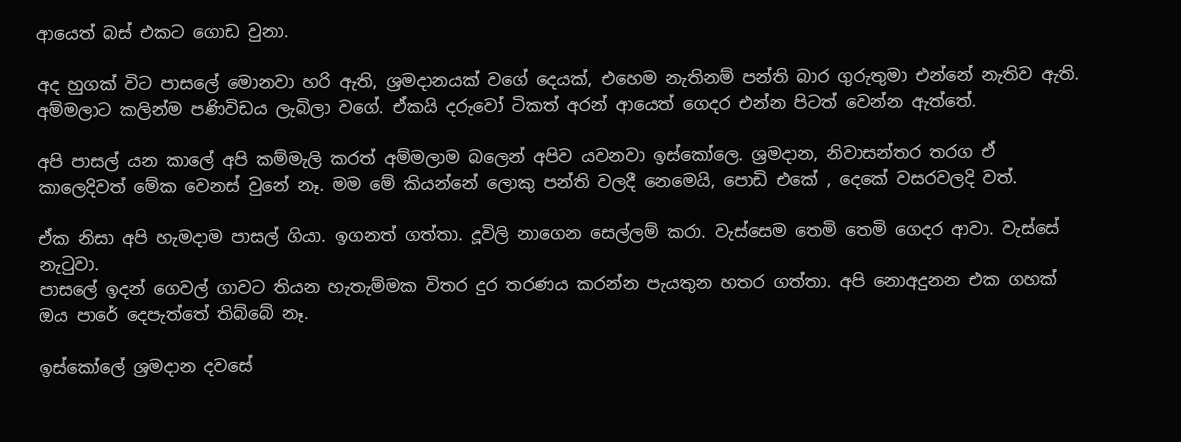ආයෙත් බස් එකට ගොඩ වුනා.

අද හුගක් විට පාසලේ මොනවා හරි ඇති, ශ්‍රමදානයක් වගේ දෙයක්, එහෙම නැතිනම් පන්ති බාර ගුරුතුමා එන්නේ නැතිව ඇති. අම්මලාට කලින්ම පණිවිඩය ලැබිලා වගේ. ඒකයි දරුවෝ ටිකත් අරන් ආයෙත් ගෙදර එන්න පිටත් වෙන්න ඇත්තේ.

අපි පාසල් යන කාලේ අපි කම්මැලි කරත් අම්මලාම බලෙන් අපිව යවනවා ඉස්කෝලෙ. ශ්‍රමදාන, නිවාසන්තර තරග ඒ කාලෙදිවත් මේක වෙනස් වුනේ නෑ. මම මේ කියන්නේ ලොකු පන්ති වලදී නෙමෙයි, පොඩි එකේ , දෙකේ වසරවලදි වත්.

ඒක නිසා අපි හැමදාම පාසල් ගියා. ඉගනත් ගත්තා. දූවිලි නාගෙන සෙල්ලම් කරා. වැස්සෙම තෙමි තෙමි ගෙදර ආවා. වැස්සේ නැටුවා.
පාසලේ ඉදන් ගෙවල් ගාවට තියන හැතැම්මක විතර දුර තරණය කරන්න පැයතුන හතර ගත්තා. අපි නොඅදුනන එක ගහක් ඔය පාරේ දෙපැත්තේ තිබ්බේ නෑ.

ඉස්කෝලේ ශ්‍රමදාන දවසේ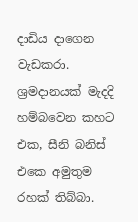දාඩිය දාගෙන වැඩකරා. ශ්‍රමදානයක් මැදදි හම්බවෙන කහට එක, සීනි බනිස් එකෙ අමුතුම රහක් තිබ්බා.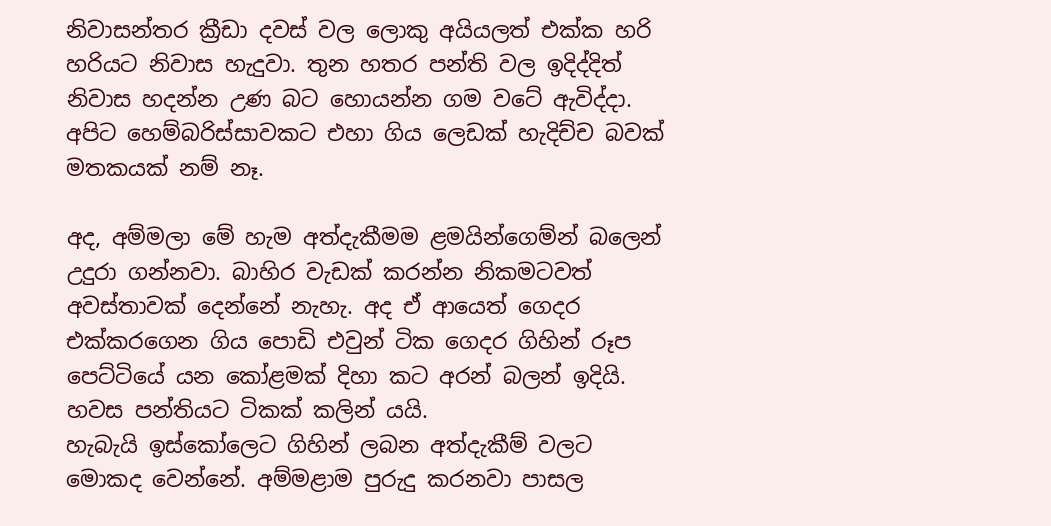නිවාසන්තර ක්‍රීඩා දවස් වල ලොකු අයියලත් එක්ක හරි හරියට නිවාස හැදුවා. තුන හතර පන්ති වල ඉදිද්දිත් නිවාස හදන්න උණ බට හොයන්න ගම වටේ ඇවිද්දා. අපිට හෙම්බරිස්සාවකට එහා ගිය ලෙඩක් හැදිච්ච බවක් මතකයක් නම් නෑ.

අද, අම්මලා මේ හැම අත්දැකීමම ළමයින්ගෙම්න් බලෙන් උදුරා ගන්නවා. බාහිර වැඩක් කරන්න නිකමටවත් අවස්තාවක් දෙන්නේ නැහැ. අද ඒ ආයෙත් ගෙදර එක්කරගෙන ගිය පොඩි එවුන් ටික ගෙදර ගිහින් රූප පෙට්ටියේ යන කෝළමක් දිහා කට අරන් බලන් ඉදියි. හවස පන්තියට ටිකක් කලින් යයි.
හැබැයි ඉස්කෝලෙට ගිහින් ලබන අත්දැකීම් වලට මොකද වෙන්නේ. අම්මළාම පුරුදු කරනවා පාසල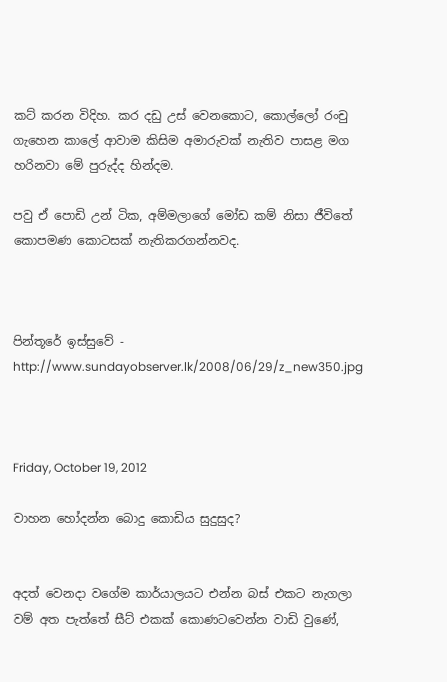කට් කරන විදිහ. කර දඩු උස් වෙනකොට, කොල්ලෝ රංචු ගැහෙන කාලේ ආවාම කිසිම අමාරුවක් නැතිව පාසළ මග හරිනවා මේ පුරුද්ද හින්දම.

පවු ඒ පොඩි උන් ටික, අම්මලාගේ මෝඩ කම් නිසා ජීවිතේ කොපමණ කොටසක් නැතිකරගන්නවද.



පින්තූරේ ඉස්සුවේ - http://www.sundayobserver.lk/2008/06/29/z_new350.jpg



Friday, October 19, 2012

වාහන හෝදන්න බොදු කොඩිය සුදුසුද?


අදත් වෙනදා වගේම කාර්යාලයට එන්න බස් එකට නැගලා වම් අත පැත්තේ සීට් එකක් කොණටවෙන්න වාඩි වුණේ,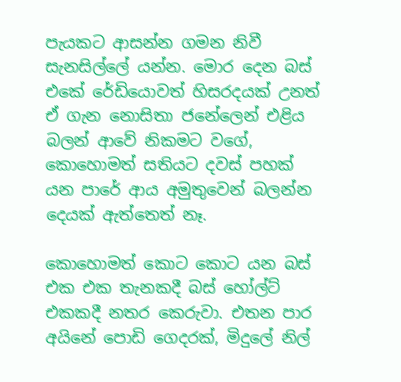පැයකට ආසන්න ගමන නිවී සැනසිල්ලේ යන්න. මොර දෙන බස් එකේ රේඩියොවත් හිසරදයක් උනත් ඒ ගැන නොසිතා ජනේලෙන් එළිය බලන් ආවේ නිකමට වගේ, කොහොමත් සතියට දවස් පහක් යන පාරේ ආය අමුතුවෙන් බලන්න දෙයක් ඇත්තෙත් නෑ.

කොහොමත් කොට කොට යන බස් එක එක තැනකදී බස් හෝල්ට් එකකදී නතර කෙරුවා. එතන පාර අයිනේ පොඩි ගෙදරක්, මිදුලේ නිල්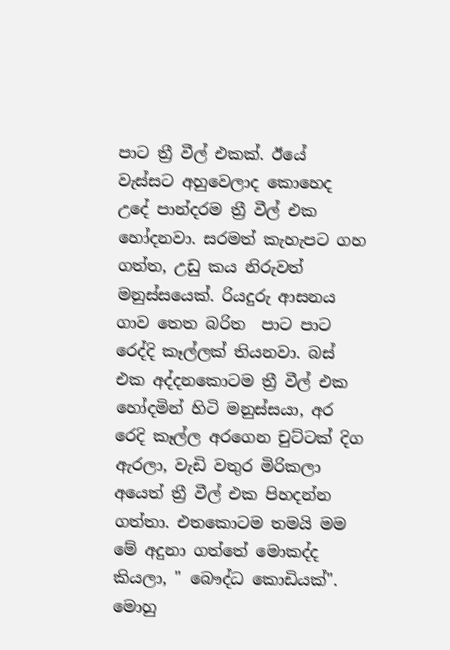පාට ත්‍රී වීල් එකක්. ඊයේ වැස්සට අහුවෙලාද කොහෙද උදේ පාන්දරම ත්‍රී වීල් එක හෝදනවා. සරමත් කැහැපට ගහ ගත්ත, උඩු කය නිරුවත් මනුස්සයෙක්. රියදුරු ආසනය ගාව තෙත බරිත  පාට පාට රෙද්දි කෑල්ලක් තියනවා. බස් එක අද්දනකොටම ත්‍රී වීල් එක හෝදමින් හිටි මනුස්සයා, අර රෙදි කෑල්ල අරගෙන චුට්ටක් දිග ඇරලා, වැඩි වතුර මිරිකලා අයෙත් ත්‍රී වීල් එක පිහදන්න ගත්තා. එතකොටම තමයි මම මේ අදුනා ගත්තේ මොකද්ද කියලා, " බෞද්ධ කොඩියක්".
මොහු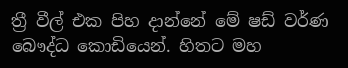ත්‍රී වීල් එක පිහ දාන්නේ මේ ෂඩ් වර්ණ බෞද්ධ කොඩියෙන්. හිතට මහ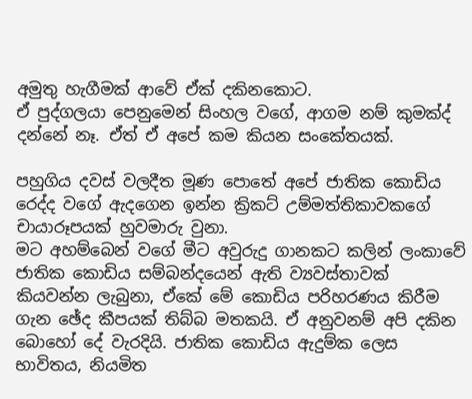අමුතු හැගීමක් ආවේ ඒක් දකිනකොට.
ඒ පුද්ගලයා පෙනුමෙන් සිංහල වගේ, ආගම නම් කුමක්ද් දන්නේ නෑ. ඒත් ඒ අපේ කම කියන සංකේතයක්.

පහුගිය දවස් වලදීත මූණ පොතේ අපේ ජාතික කොඩිය රෙද්ද වගේ ඇදගෙන ඉන්න ක්‍රිකට් උම්මත්තිකාවකගේ චායාරූපයක් හුවමාරු වුනා.
මට අහම්බෙන් වගේ මීට අවුරුදු ගානකට කලින් ලංකාවේ ජාතික කොඩිය සම්බන්දයෙන් ඇති ව්‍යවස්තාවක් කියවන්න ලැබුනා, ඒකේ මේ කොඩිය පරිහරණය කිරීම ගැන ඡේද කීපයක් තිබ්බ මතකයි. ඒ අනුවනම් අපි දකින බොහෝ දේ වැරදියි. ජාතික කොඩිය ඇදුම්ක ලෙස භාවිතය, නියමිත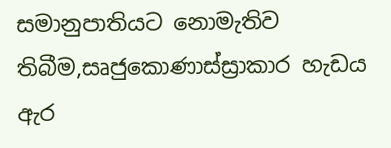සමානුපාතියට නොමැතිව තිබීම,සෘජුකොණාස්ස්‍රාකාර හැඩය ඇර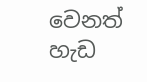වෙනත් හැඩ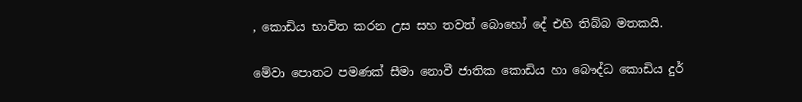, කොඩිය භාවිත කරන උස සහ තවත් බොහෝ දේ එහි තිබ්බ මතකයි.

මේවා පොතට පමණක් සීමා නොවී ජාතික කොඩිය හා බෞද්ධ කොඩිය දුර්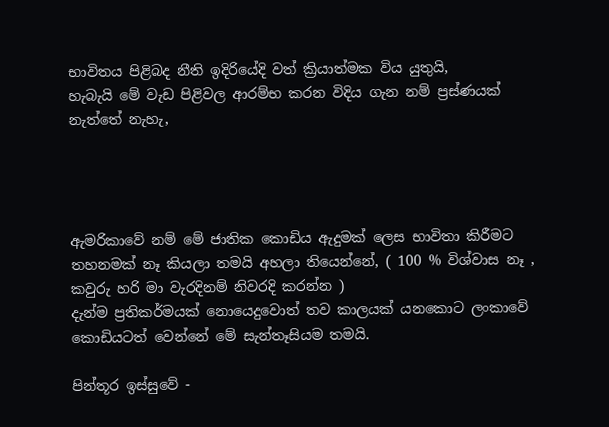භාවිතය පිළිබද නීති ඉදිරියේදි වත් ක්‍රියාත්මක විය යුතුයි,
හැබැයි මේ වැඩ පිළිවල ආරම්භ කරන විදිය ගැන නම් ප්‍රස්ණයක් නැත්තේ නැහැ,




ඇමරිකාවේ නම් මේ ජාතික කොඩිය ඇදුමක් ලෙස භාවිතා කිරීමට තහනමක් නෑ කියලා තමයි අහලා තියෙන්නේ, ( 100 % විශ්වාස නෑ , කවුරු හරි මා වැරදිනම් නිවරදි කරන්න )
දැන්ම ප්‍රතිකර්මයක් නොයෙදුවොත් තව කාලයක් යනකොට ලංකාවේ කොඩියටත් වෙන්නේ මේ සැන්තෑසියම තමයි.

පින්තූර ඉස්සුවේ -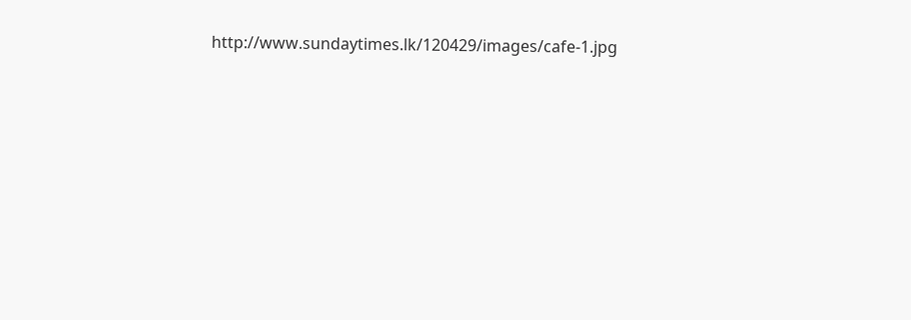http://www.sundaytimes.lk/120429/images/cafe-1.jpg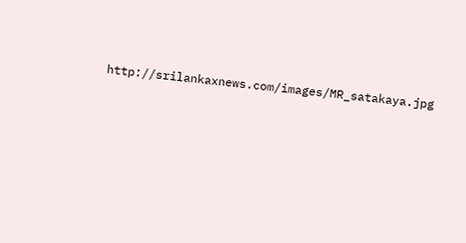http://srilankaxnews.com/images/MR_satakaya.jpg